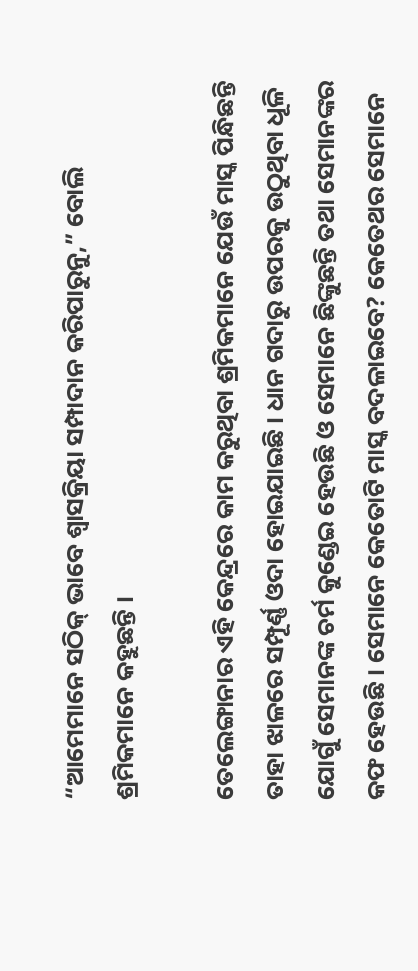“ଆମେମାନେ ସଠିକ୍‌ ଭାବେ ଶ୍ୱାସକ୍ରିୟା ସମ୍ପାଦାନ କରିପାରୁନୁ,” ବୋଲି ଶ୍ରମିକମାନେ କହୁଛନ୍ତି ।

ତେଲେଙ୍ଗାନାର ଏହି କେନ୍ଦ୍ରରେ କାମ କରୁଥିବା ଶ୍ରମିକମାନେ ଯେଉଁ ମାସ୍କ ପିନ୍ଧିଛନ୍ତି ତାହା ଝାଳରେ ସମ୍ପୂର୍ଣ୍ଣ ଓଦା ହୋଇଯାଇଛି । ଧାନ ଗଦାରୁ ଉପରକୁ ଉଠୁଥିବା ଧୂଳି ଯୋଗୁଁ ସେମାନଙ୍କ ଚର୍ମ କୁଣ୍ଡେଇ ହେଉଛି ଓ ସେମାନେ ଛିଙ୍କୁଛନ୍ତି ତଥା ସେମାନଙ୍କର କଫ ହେଉଛି । ସେମାନେ କେତୋଟି ମାସ୍କ ବଦଳାଇବେ? କେତେଥର ସେମାନେ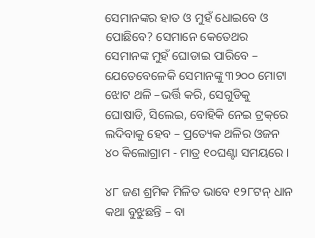ସେମାନଙ୍କର ହାତ ଓ ମୁହଁ ଧୋଇବେ ଓ ପୋଛିବେ? ସେମାନେ କେତେଥର ସେମାନଙ୍କ ମୁହଁ ଘୋଡାଇ ପାରିବେ – ଯେତେବେଳେକି ସେମାନଙ୍କୁ ୩୨୦୦ ମୋଟା ଝୋଟ ଥଳି –ଭର୍ତ୍ତି କରି, ସେଗୁଡିକୁ ଘୋଷାଡି, ସିଲେଇ, ବୋହିକି ନେଇ ଟ୍ରକ୍‌ରେ ଲଦିବାକୁ ହେବ – ପ୍ରତ୍ୟେକ ଥଳିର ଓଜନ ୪୦ କିଲୋଗ୍ରାମ - ମାତ୍ର ୧୦ଘଣ୍ଟା ସମୟରେ ।

୪୮ ଜଣ ଶ୍ରମିକ ମିଳିତ ଭାବେ ୧୨୮ଟନ୍‌ ଧାନ କଥା ବୁଝୁଛନ୍ତି – ବା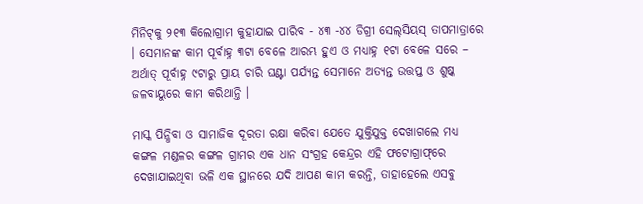ମିନିଟ୍‌କୁ ୨୧୩ କିଲୋଗ୍ରାମ କୁହାଯାଇ ପାରିବ - ୪୩ -୪୪ ଡିଗ୍ରୀ ସେଲ୍‌ସିୟସ୍‌ ତାପମାତ୍ରାରେ । ସେମାନଙ୍କ କାମ ପୂର୍ବାହ୍ନ ୩ଟା ବେଳେ ଆରମ୍ଭ ହୁଏ ଓ ମଧ୍ୟାହ୍ନ ୧ଟା ବେଳେ ସରେ – ଅର୍ଥାତ୍‌ ପୂର୍ବାହ୍ନ ୯ଟାରୁ ପ୍ରାୟ ଚାରି ଘଣ୍ଟା ପର୍ଯ୍ୟନ୍ତ ସେମାନେ ଅତ୍ୟନ୍ତ ଉତ୍ତପ୍ତ ଓ ଶୁଷ୍କ ଜଳବାୟୁରେ କାମ କରିଥାନ୍ତି ।

ମାସ୍କ ପିନ୍ଧିବା ଓ ସାମାଜିକ ଦୂରତା ରକ୍ଷା କରିବା ଯେତେ ଯୁକ୍ତିଯୁକ୍ତ ଦେଖାଗଲେ ମଧ୍ୟ କଙ୍ଗଳ ମଣ୍ଡଳର କଙ୍ଗଳ ଗ୍ରାମର ଏକ ଧାନ ସଂଗ୍ରହ କେନ୍ଦ୍ରର ଏହି ଫଟୋଗ୍ରାଫ୍‌ରେ ଦେଖାଯାଇଥିବା ଭଳି ଏକ ସ୍ଥାନରେ ଯଦି ଆପଣ କାମ କରନ୍ତି, ତାହାହେଲେ ଏସବୁ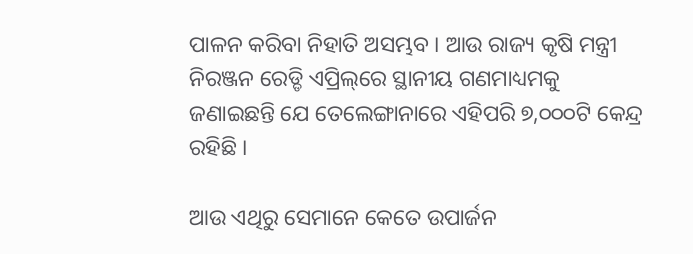ପାଳନ କରିବା ନିହାତି ଅସମ୍ଭବ । ଆଉ ରାଜ୍ୟ କୃଷି ମନ୍ତ୍ରୀ ନିରଞ୍ଜନ ରେଡ୍ଡି ଏପ୍ରିଲ୍‌ରେ ସ୍ଥାନୀୟ ଗଣମାଧ୍ୟମକୁ ଜଣାଇଛନ୍ତି ଯେ ତେଲେଙ୍ଗାନାରେ ଏହିପରି ୭,୦୦୦ଟି କେନ୍ଦ୍ର ରହିଛି ।

ଆଉ ଏଥିରୁ ସେମାନେ କେତେ ଉପାର୍ଜନ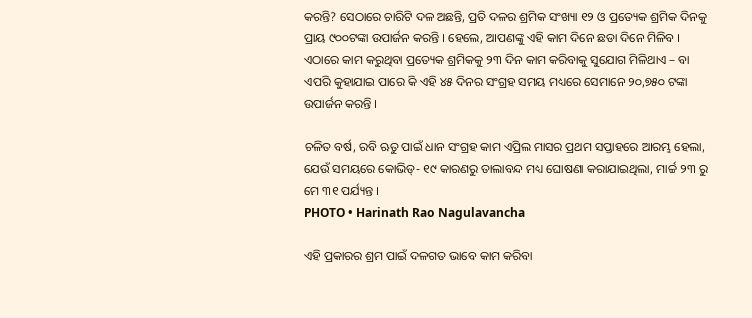କରନ୍ତି? ସେଠାରେ ଚାରିଟି ଦଳ ଅଛନ୍ତି, ପ୍ରତି ଦଳର ଶ୍ରମିକ ସଂଖ୍ୟା ୧୨ ଓ ପ୍ରତ୍ୟେକ ଶ୍ରମିକ ଦିନକୁ ପ୍ରାୟ ୯୦୦ଟଙ୍କା ଉପାର୍ଜନ କରନ୍ତି । ହେଲେ, ଆପଣଙ୍କୁ ଏହି କାମ ଦିନେ ଛଡା ଦିନେ ମିଳିବ । ଏଠାରେ କାମ କରୁଥିବା ପ୍ରତ୍ୟେକ ଶ୍ରମିକକୁ ୨୩ ଦିନ କାମ କରିବାକୁ ସୁଯୋଗ ମିଳିଥାଏ – ବା ଏପରି କୁହାଯାଇ ପାରେ କି ଏହି ୪୫ ଦିନର ସଂଗ୍ରହ ସମୟ ମଧ୍ୟରେ ସେମାନେ ୨୦,୭୫୦ ଟଙ୍କା ଉପାର୍ଜନ କରନ୍ତି ।

ଚଳିତ ବର୍ଷ, ରବି ଋତୁ ପାଇଁ ଧାନ ସଂଗ୍ରହ କାମ ଏପ୍ରିଲ ମାସର ପ୍ରଥମ ସପ୍ତାହରେ ଆରମ୍ଭ ହେଲା, ଯେଉଁ ସମୟରେ କୋଭିଡ୍‌- ୧୯ କାରଣରୁ ତାଲାବନ୍ଦ ମଧ୍ୟ ଘୋଷଣା କରାଯାଇଥିଲା, ମାର୍ଚ୍ଚ ୨୩ ରୁ ମେ ୩୧ ପର୍ଯ୍ୟନ୍ତ ।
PHOTO • Harinath Rao Nagulavancha

ଏହି ପ୍ରକାରର ଶ୍ରମ ପାଇଁ ଦଳଗତ ଭାବେ କାମ କରିବା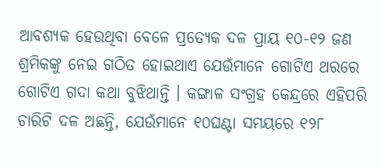ଆବଶ୍ୟକ ହେଉଥିବା ବେଳେ ପ୍ରତ୍ୟେକ ଦଳ ପ୍ରାୟ ୧୦-୧୨ ଜଣ ଶ୍ରମିକଙ୍କୁ ନେଇ ଗଠିତ ହୋଇଥାଏ ଯେଉଁମାନେ ଗୋଟିଏ ଥରରେ ଗୋଟିଏ ଗଦା କଥା ବୁଝିଥାନ୍ତି । କଙ୍ଗାଳ ସଂଗ୍ରହ କେନ୍ଦ୍ରରେ ଏହିପରି ଚାରିଟି ଦଳ ଅଛନ୍ତି, ଯେଉଁମାନେ ୧୦ଘଣ୍ଟା ସମୟରେ ୧୨୮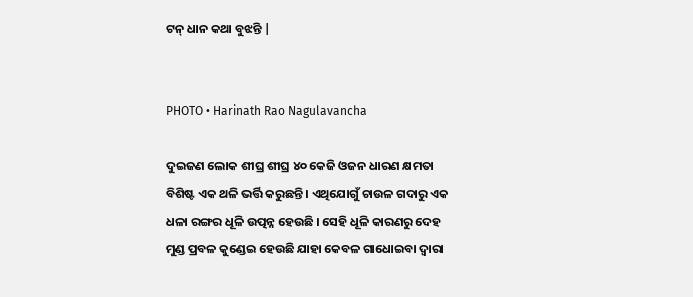ଟନ୍‌ ଧାନ କଥା ବୁଝନ୍ତି |


PHOTO • Harinath Rao Nagulavancha

ଦୁଇଜଣ ଲୋକ ଶୀଘ୍ର ଶୀଘ୍ର ୪୦ କେଜି ଓଜନ ଧାରଣ କ୍ଷମତା ବିଶିଷ୍ଟ ଏକ ଥଳି ଭର୍ତ୍ତି କରୁଛନ୍ତି । ଏଥିଯୋଗୁଁ ଚାଉଳ ଗଦାରୁ ଏକ ଧଳା ରଙ୍ଗର ଧୂଳି ଉତ୍ପନ୍ନ ହେଉଛି । ସେହି ଧୂଳି କାରଣରୁ ଦେହ ମୁଣ୍ଡ ପ୍ରବଳ କୁଣ୍ଡେଇ ହେଉଛି ଯାହା କେବଳ ଗାଧୋଇବା ଦ୍ୱାରା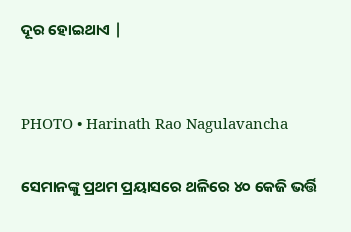ଦୂର ହୋଇଥାଏ |


PHOTO • Harinath Rao Nagulavancha

ସେମାନଙ୍କୁ ପ୍ରଥମ ପ୍ରୟାସରେ ଥଳିରେ ୪୦ କେଜି ଭର୍ତ୍ତି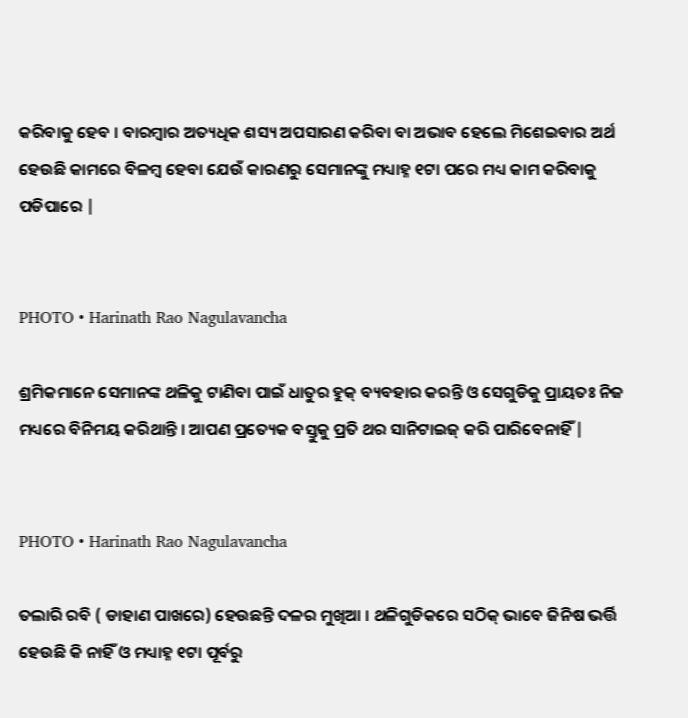କରିବାକୁ ହେବ । ବାରମ୍ବାର ଅତ୍ୟଧିକ ଶସ୍ୟ ଅପସାରଣ କରିବା ବା ଅଭାବ ହେଲେ ମିଶେଇବାର ଅର୍ଥ ହେଉଛି କାମରେ ବିଳମ୍ବ ହେବା ଯେଉଁ କାରଣରୁ ସେମାନଙ୍କୁ ମଧ୍ୟାହ୍ନ ୧ଟା ପରେ ମଧ୍ୟ କାମ କରିବାକୁ ପଡିପାରେ |


PHOTO • Harinath Rao Nagulavancha

ଶ୍ରମିକମାନେ ସେମାନଙ୍କ ଥଳିକୁ ଟାଣିବା ପାଇଁ ଧାତୁର ହୁକ୍‌ ବ୍ୟବହାର କରନ୍ତି ଓ ସେଗୁଡିକୁ ପ୍ରାୟତଃ ନିଜ ମଧ୍ୟରେ ବିନିମୟ କରିଥାନ୍ତି । ଆପଣ ପ୍ରତ୍ୟେକ ବସ୍ତୁକୁ ପ୍ରତି ଥର ସାନିଟାଇଜ୍‌ କରି ପାରିବେନାହିଁ |


PHOTO • Harinath Rao Nagulavancha

ତଲାରି ରବି ( ଡାହାଣ ପାଖରେ) ହେଉଛନ୍ତି ଦଳର ମୁଖିଆ । ଥଳିଗୁଡିକରେ ସଠିକ୍‌ ଭାବେ ଜିନିଷ ଭର୍ତ୍ତି ହେଉଛି କି ନାହିଁ ଓ ମଧ୍ୟାହ୍ନ ୧ଟା ପୂର୍ବରୁ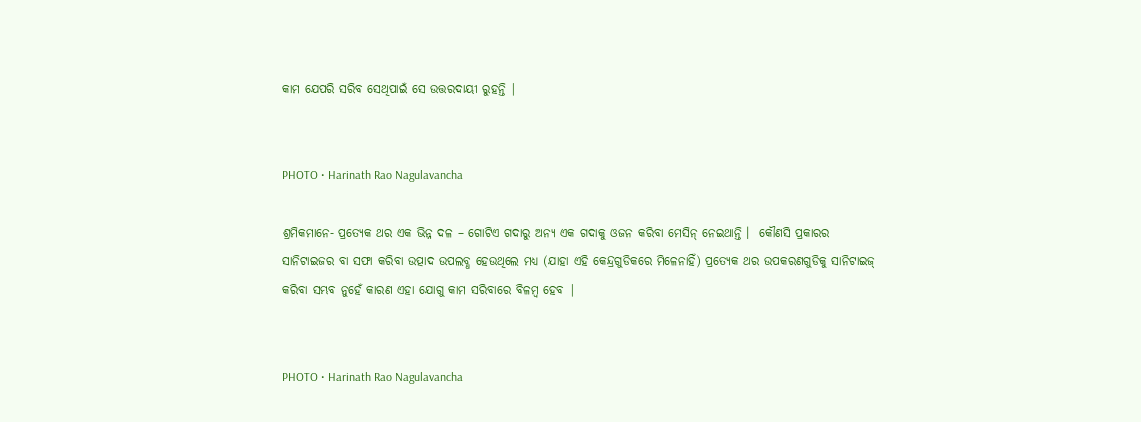କାମ ଯେପରି ସରିବ ସେଥିପାଇଁ ସେ ଉତ୍ତରଦାୟୀ ରୁହନ୍ତି |


PHOTO • Harinath Rao Nagulavancha

ଶ୍ରମିକମାନେ- ପ୍ରତ୍ୟେକ ଥର ଏକ ଭିନ୍ନ ଦଳ – ଗୋଟିଏ ଗଦାରୁ ଅନ୍ୟ ଏକ ଗଦାକୁ ଓଜନ କରିବା ମେସିନ୍‌ ନେଇଥାନ୍ତି ।  କୌଣସି ପ୍ରକାରର ସାନିଟାଇଜର ବା ସଫା କରିବା ଉତ୍ପାଦ ଉପଲବ୍ଧ ହେଉଥିଲେ ମଧ୍ୟ (ଯାହା ଏହି କେନ୍ଦ୍ରଗୁଡିକରେ ମିଳେନାହିଁ) ପ୍ରତ୍ୟେକ ଥର ଉପକରଣଗୁଡିକୁ ସାନିଟାଇଜ୍‌ କରିବା ସମ୍ଭବ ନୁହେଁ କାରଣ ଏହା ଯୋଗୁ କାମ ସରିବାରେ ବିଳମ୍ବ ହେବ |


PHOTO • Harinath Rao Nagulavancha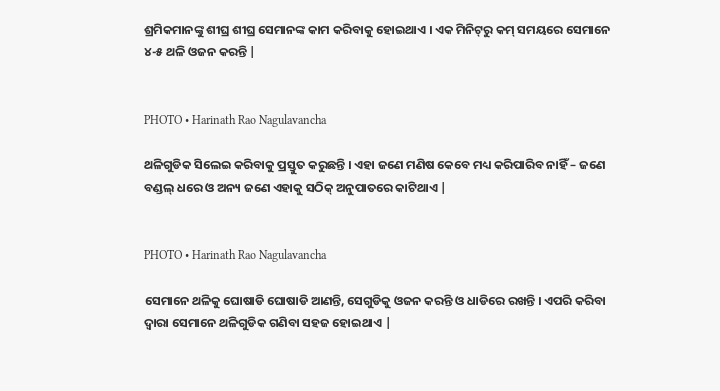ଶ୍ରମିକମାନଙ୍କୁ ଶୀଘ୍ର ଶୀଘ୍ର ସେମାନଙ୍କ କାମ କରିବାକୁ ହୋଇଥାଏ । ଏକ ମିନିଟ୍‌ରୁ କମ୍‌ ସମୟରେ ସେମାନେ ୪-୫ ଥଳି ଓଜନ କରନ୍ତି |


PHOTO • Harinath Rao Nagulavancha

ଥଳିଗୁଡିକ ସିଲେଇ କରିବାକୁ ପ୍ରସ୍ତୁତ କରୁଛନ୍ତି । ଏହା ଜଣେ ମଣିଷ କେବେ ମଧ୍ୟ କରିପାରିବ ନାହିଁ – ଜଣେ ବଣ୍ଡଲ୍‌ ଧରେ ଓ ଅନ୍ୟ ଜଣେ ଏହାକୁ ସଠିକ୍‌ ଅନୁପାତରେ କାଟିଥାଏ |


PHOTO • Harinath Rao Nagulavancha

ସେମାନେ ଥଳିକୁ ଘୋଷାଡି ଘୋଷାଡି ଆଣନ୍ତି, ସେଗୁଡିକୁ ଓଜନ କରନ୍ତି ଓ ଧାଡିରେ ରଖନ୍ତି । ଏପରି କରିବା ଦ୍ୱାରା ସେମାନେ ଥଳିଗୁଡିକ ଗଣିବା ସହଜ ହୋଇଥାଏ |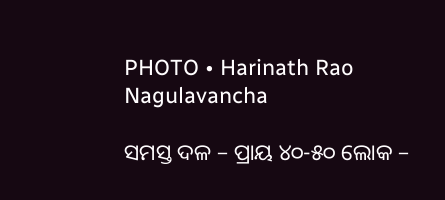PHOTO • Harinath Rao Nagulavancha

ସମସ୍ତ ଦଳ – ପ୍ରାୟ ୪୦-୫୦ ଲୋକ –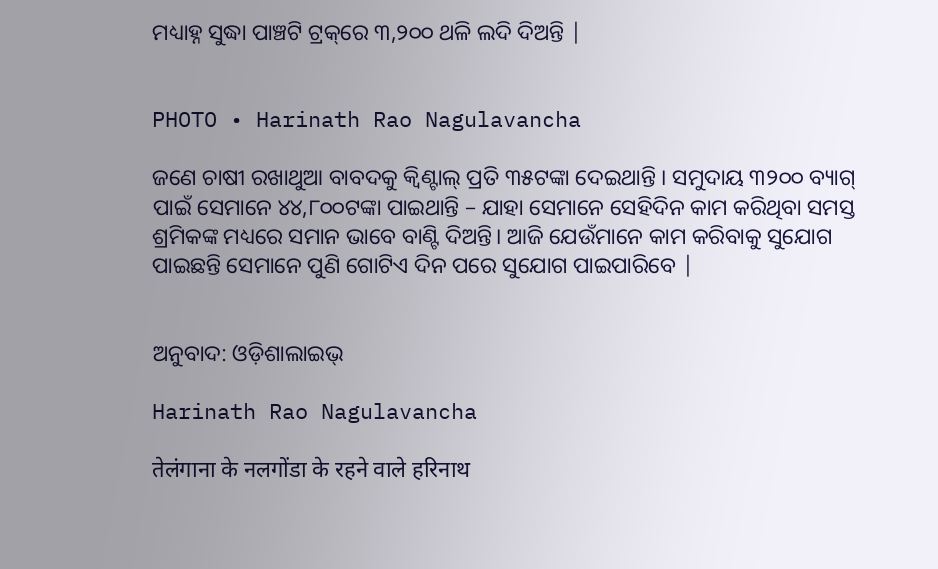ମଧ୍ୟାହ୍ନ ସୁଦ୍ଧା ପାଞ୍ଚଟି ଟ୍ରକ୍‌ରେ ୩,୨୦୦ ଥଳି ଲଦି ଦିଅନ୍ତି |


PHOTO • Harinath Rao Nagulavancha

ଜଣେ ଚାଷୀ ରଖାଥୁଆ ବାବଦକୁ କ୍ୱିଣ୍ଟାଲ୍‌ ପ୍ରତି ୩୫ଟଙ୍କା ଦେଇଥାନ୍ତି । ସମୁଦାୟ ୩୨୦୦ ବ୍ୟାଗ୍‌ ପାଇଁ ସେମାନେ ୪୪,୮୦୦ଟଙ୍କା ପାଇଥାନ୍ତି – ଯାହା ସେମାନେ ସେହିଦିନ କାମ କରିଥିବା ସମସ୍ତ ଶ୍ରମିକଙ୍କ ମଧ୍ୟରେ ସମାନ ଭାବେ ବାଣ୍ଟି ଦିଅନ୍ତି। ଆଜି ଯେଉଁମାନେ କାମ କରିବାକୁ ସୁଯୋଗ ପାଇଛନ୍ତି ସେମାନେ ପୁଣି ଗୋଟିଏ ଦିନ ପରେ ସୁଯୋଗ ପାଇପାରିବେ |


ଅନୁବାଦ: ଓଡ଼ିଶାଲାଇଭ୍‍

Harinath Rao Nagulavancha

तेलंगाना के नलगोंडा के रहने वाले हरिनाथ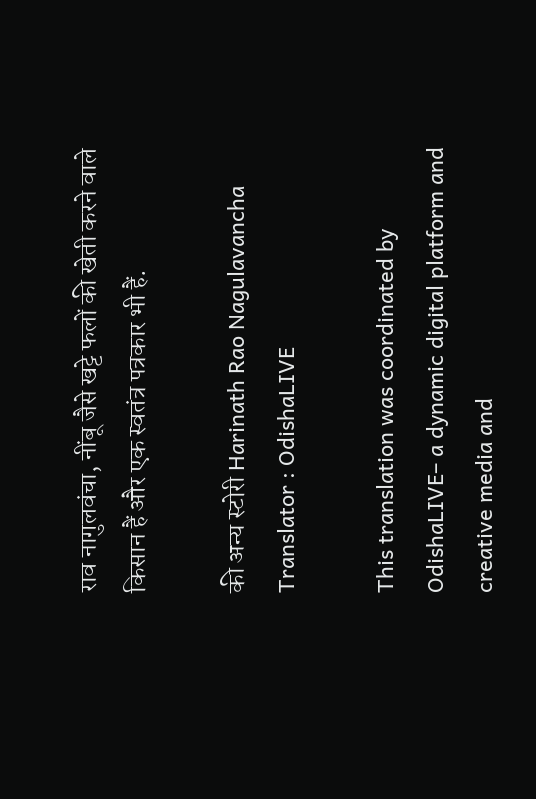राव नागुलवंचा, नींबू जैसे खट्टे फलों की खेती करने वाले किसान हैं और एक स्वतंत्र पत्रकार भी हैं.

की अन्य स्टोरी Harinath Rao Nagulavancha
Translator : OdishaLIVE

This translation was coordinated by OdishaLIVE– a dynamic digital platform and creative media and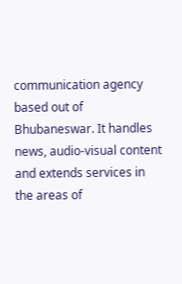communication agency based out of Bhubaneswar. It handles news, audio-visual content and extends services in the areas of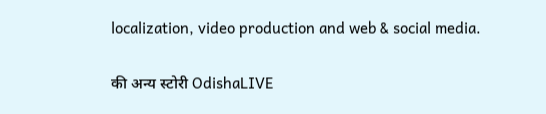localization, video production and web & social media.

की अन्य स्टोरी OdishaLIVE